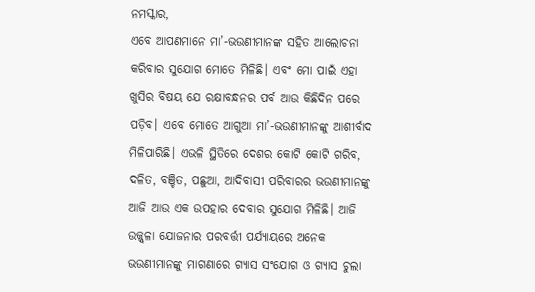ନମସ୍କାର,
ଏବେ ଆପଣମାନେ ମା’-ଭଉଣୀମାନଙ୍କ ସହିତ ଆଲୋଚନା କରିବାର ସୁଯୋଗ ମୋତେ ମିଳିଛି। ଏବଂ ମୋ ପାଇଁ ଏହା ଖୁସିର ବିଷୟ ଯେ ରକ୍ଷାବନ୍ଧନର ପର୍ବ ଆଉ କିଛିଦିନ ପରେ ପଡ଼ିବ। ଏବେ ମୋତେ ଆଗୁଆ ମା’-ଭଉଣୀମାନଙ୍କୁ ଆଶୀର୍ବାଦ ମିଳିପାରିଛି। ଏଭଳି ସ୍ଥିତିରେ ଦେଶର କୋଟି କୋଟି ଗରିବ, ଦଳିତ, ବଞ୍ଚିତ, ପଛୁଆ, ଆଦିବାସୀ ପରିବାରର ଭଉଣୀମାନଙ୍କୁ ଆଜି ଆଉ ଏକ ଉପହାର ଦେବାର ସୁଯୋଗ ମିଳିଛି। ଆଜି ଉଜ୍ଜ୍ୱଳା ଯୋଜନାର ପରବର୍ତ୍ତୀ ପର୍ଯ୍ୟାୟରେ ଅନେକ ଭଉଣୀମାନଙ୍କୁ ମାଗଣାରେ ଗ୍ୟାସ ସଂଯୋଗ ଓ ଗ୍ୟାସ ଚୁଲା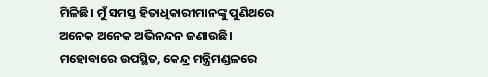ମିଳିଛି। ମୁଁ ସମସ୍ତ ହିତାଧିକାରୀମାନଙ୍କୁ ପୁଣିଥରେ ଅନେକ ଅନେକ ଅଭିନନ୍ଦନ ଜଣାଉଛି।
ମହୋବାରେ ଉପସ୍ଥିତ, କେନ୍ଦ୍ର ମନ୍ତ୍ରିମଣ୍ଡଳରେ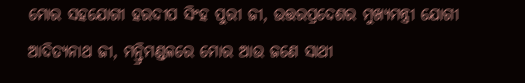ମୋର ସହଯୋଗୀ ହରଦୀପ ସିଂହ ପୁରୀ ଜୀ, ଉତ୍ତରପ୍ରଦେଶର ମୁଖ୍ୟମନ୍ତ୍ରୀ ଯୋଗୀ ଆଦିତ୍ୟନାଥ ଜୀ, ମନ୍ତ୍ରିମଣ୍ଡଳରେ ମୋର ଆଉ ଜଣେ ସାଥୀ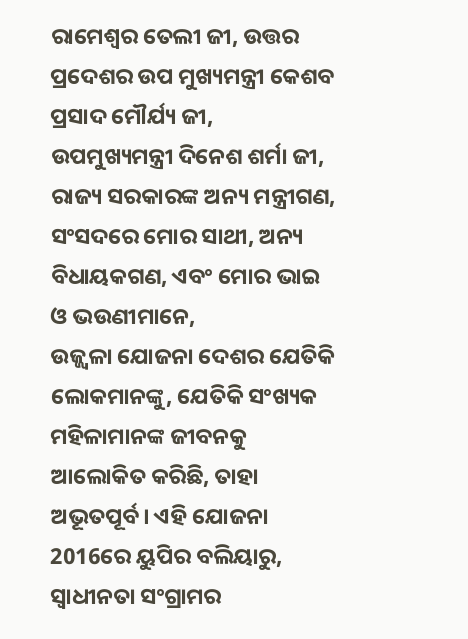ରାମେଶ୍ୱର ତେଲୀ ଜୀ, ଉତ୍ତର ପ୍ରଦେଶର ଉପ ମୁଖ୍ୟମନ୍ତ୍ରୀ କେଶବ ପ୍ରସାଦ ମୌର୍ଯ୍ୟ ଜୀ, ଉପମୁଖ୍ୟମନ୍ତ୍ରୀ ଦିନେଶ ଶର୍ମା ଜୀ, ରାଜ୍ୟ ସରକାରଙ୍କ ଅନ୍ୟ ମନ୍ତ୍ରୀଗଣ, ସଂସଦରେ ମୋର ସାଥୀ, ଅନ୍ୟ ବିଧାୟକଗଣ, ଏବଂ ମୋର ଭାଇ ଓ ଭଉଣୀମାନେ,
ଉଜ୍ଜ୍ୱଳା ଯୋଜନା ଦେଶର ଯେତିକି ଲୋକମାନଙ୍କୁ, ଯେତିକି ସଂଖ୍ୟକ ମହିଳାମାନଙ୍କ ଜୀବନକୁ ଆଲୋକିତ କରିଛି, ତାହା ଅଭୂତପୂର୍ବ। ଏହି ଯୋଜନା 2016ରେ ୟୁପିର ବଲିୟାରୁ, ସ୍ୱାଧୀନତା ସଂଗ୍ରାମର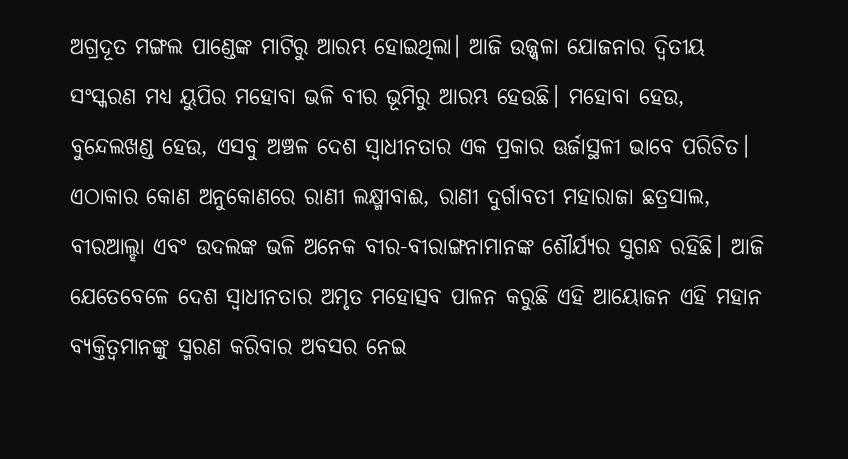ଅଗ୍ରଦୂତ ମଙ୍ଗଲ ପାଣ୍ଡେଙ୍କ ମାଟିରୁ ଆରମ୍ଭ ହୋଇଥିଲା। ଆଜି ଉଜ୍ଜ୍ୱଳା ଯୋଜନାର ଦ୍ୱିତୀୟ ସଂସ୍କରଣ ମଧ୍ୟ ୟୁପିର ମହୋବା ଭଳି ବୀର ଭୂମିରୁ ଆରମ୍ଭ ହେଉଛି। ମହୋବା ହେଉ, ବୁନ୍ଦେଲଖଣ୍ଡ ହେଉ, ଏସବୁ ଅଞ୍ଚଳ ଦେଶ ସ୍ୱାଧୀନତାର ଏକ ପ୍ରକାର ଊର୍ଜାସ୍ଥଳୀ ଭାବେ ପରିଚିତ। ଏଠାକାର କୋଣ ଅନୁକୋଣରେ ରାଣୀ ଲକ୍ଷ୍ମୀବାଈ, ରାଣୀ ଦୁର୍ଗାବତୀ ମହାରାଜା ଛତ୍ରସାଲ, ବୀରଆଲ୍ହା ଏବଂ ଉଦଲଙ୍କ ଭଳି ଅନେକ ବୀର-ବୀରାଙ୍ଗନାମାନଙ୍କ ଶୌର୍ଯ୍ୟର ସୁଗନ୍ଧ ରହିଛି। ଆଜି ଯେତେବେଳେ ଦେଶ ସ୍ୱାଧୀନତାର ଅମୃତ ମହୋତ୍ସବ ପାଳନ କରୁଛି ଏହି ଆୟୋଜନ ଏହି ମହାନ ବ୍ୟକ୍ତିତ୍ୱମାନଙ୍କୁ ସ୍ମରଣ କରିବାର ଅବସର ନେଇ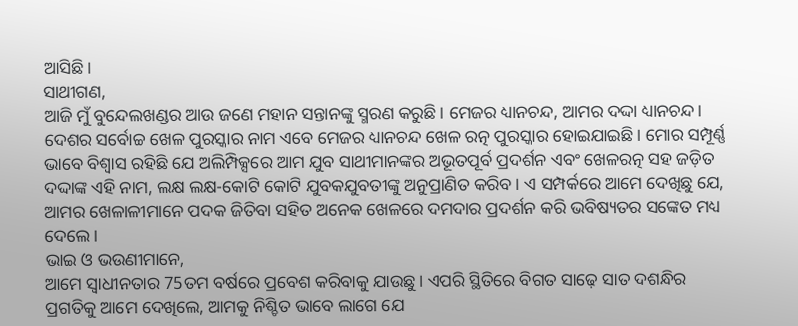ଆସିଛି।
ସାଥୀଗଣ,
ଆଜି ମୁଁ ବୁନ୍ଦେଲଖଣ୍ଡର ଆଉ ଜଣେ ମହାନ ସନ୍ତାନଙ୍କୁ ସ୍ମରଣ କରୁଛି। ମେଜର ଧ୍ୟାନଚନ୍ଦ, ଆମର ଦଦ୍ଦା ଧ୍ୟାନଚନ୍ଦ। ଦେଶର ସର୍ବୋଚ୍ଚ ଖେଳ ପୁରସ୍କାର ନାମ ଏବେ ମେଜର ଧ୍ୟାନଚନ୍ଦ ଖେଳ ରତ୍ନ ପୁରସ୍କାର ହୋଇଯାଇଛି। ମୋର ସମ୍ପୂର୍ଣ୍ଣ ଭାବେ ବିଶ୍ୱାସ ରହିଛି ଯେ ଅଲିମ୍ପିକ୍ସରେ ଆମ ଯୁବ ସାଥୀମାନଙ୍କର ଅଭୂତପୂର୍ବ ପ୍ରଦର୍ଶନ ଏବଂ ଖେଳରତ୍ନ ସହ ଜଡ଼ିତ ଦଦ୍ଦାଙ୍କ ଏହି ନାମ, ଲକ୍ଷ ଲକ୍ଷ-କୋଟି କୋଟି ଯୁବକଯୁବତୀଙ୍କୁ ଅନୁପ୍ରାଣିତ କରିବ। ଏ ସମ୍ପର୍କରେ ଆମେ ଦେଖିଛୁ ଯେ, ଆମର ଖେଳାଳୀମାନେ ପଦକ ଜିତିବା ସହିତ ଅନେକ ଖେଳରେ ଦମଦାର ପ୍ରଦର୍ଶନ କରି ଭବିଷ୍ୟତର ସଙ୍କେତ ମଧ୍ୟ ଦେଲେ।
ଭାଇ ଓ ଭଉଣୀମାନେ,
ଆମେ ସ୍ଵାଧୀନତାର 75ତମ ବର୍ଷରେ ପ୍ରବେଶ କରିବାକୁ ଯାଉଛୁ। ଏପରି ସ୍ଥିତିରେ ବିଗତ ସାଢ଼େ ସାତ ଦଶନ୍ଧିର ପ୍ରଗତିକୁ ଆମେ ଦେଖିଲେ, ଆମକୁ ନିଶ୍ଚିତ ଭାବେ ଲାଗେ ଯେ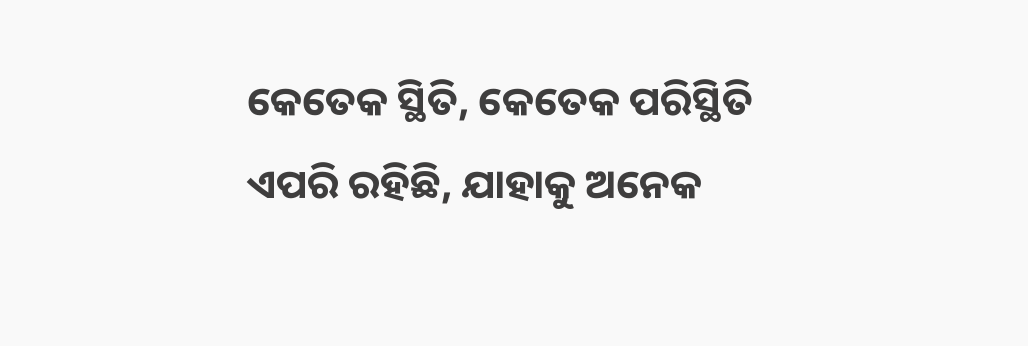କେତେକ ସ୍ଥିତି, କେତେକ ପରିସ୍ଥିତି ଏପରି ରହିଛି, ଯାହାକୁ ଅନେକ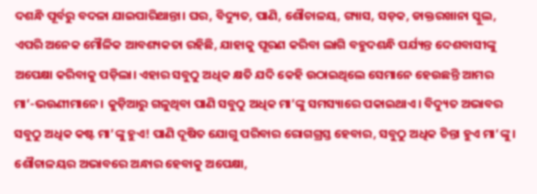ଦଶନ୍ଧି ପୂର୍ବରୁ ବଦଳା ଯାଇପାରିଥାନ୍ତା। ଘର, ବିଦ୍ୟୁତ, ପାଣି, ଶୌଚାଳୟ, ଗ୍ୟାସ, ସଡ଼କ, ଡାକ୍ତରଖାନା ସ୍କୁଲ, ଏପରି ଅନେକ ମୌଳିକ ଆବଶ୍ୟକତା ରହିଛି, ଯାହାକୁ ପୂରଣ କରିବା ଲାଗି ବହୁଦଶନ୍ଧି ପର୍ଯ୍ୟନ୍ତ ଦେଶବାସୀଙ୍କୁ ଅପେକ୍ଷା କରିବାକୁ ପଡ଼ିଲା। ଏହାର ସବୁଠୁ ଅଧିକ କ୍ଷତି ଯଦି କେହି ଉଠାଇଥିଲେ ସେମାନେ ହେଉଛନ୍ତି ଆମର ମା’-ଭଉଣୀମାନେ। କୁଡ଼ିଆରୁ ଗଳୁଥିବା ପାଣି ସବୁଠୁ ଅଧିକ ମା’ଙ୍କୁ ସମସ୍ୟାରେ ପକାଇଥାଏ। ବିଦ୍ୟୁତ ଅଭାବର ସବୁଠୁ ଅଧିକ କଷ୍ଟ ମା’ଙ୍କୁ ହୁଏ! ପାଣି ଦୂଷିତ ଯୋଗୁ ପରିବାର ରୋଗଗ୍ରସ୍ତ ହେବାର, ସବୁଠୁ ଅଧିକ ଚିନ୍ତା ହୁଏ ମା’ଙ୍କୁ। ଶୌଚାଳୟର ଅଭାବରେ ଅନ୍ଧାର ହେବାକୁ ଅପେକ୍ଷା,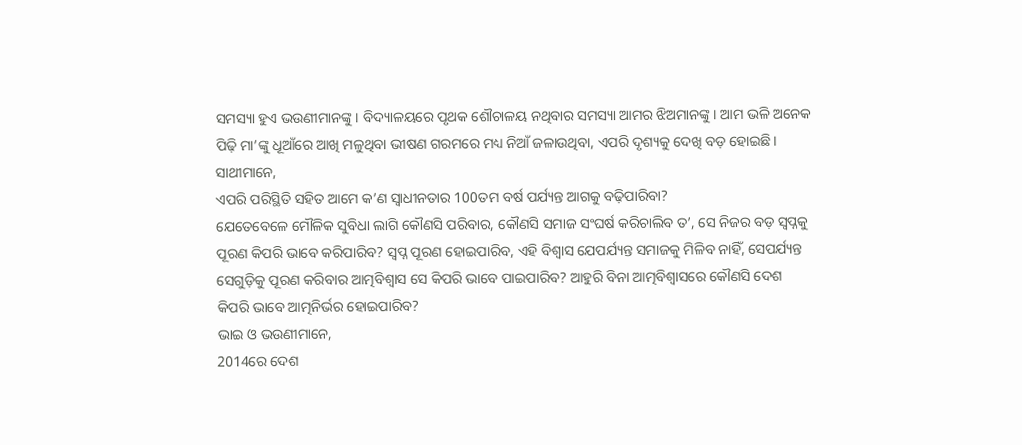ସମସ୍ୟା ହୁଏ ଭଉଣୀମାନଙ୍କୁ। ବିଦ୍ୟାଳୟରେ ପୃଥକ ଶୌଚାଳୟ ନଥିବାର ସମସ୍ୟା ଆମର ଝିଅମାନଙ୍କୁ। ଆମ ଭଳି ଅନେକ ପିଢ଼ି ମା’ଙ୍କୁ ଧୂଆଁରେ ଆଖି ମଳୁଥିବା ଭୀଷଣ ଗରମରେ ମଧ୍ୟ ନିଆଁ ଜଳାଉଥିବା, ଏପରି ଦୃଶ୍ୟକୁ ଦେଖି ବଡ଼ ହୋଇଛି।
ସାଥୀମାନେ,
ଏପରି ପରିସ୍ଥିତି ସହିତ ଆମେ କ’ଣ ସ୍ୱାଧୀନତାର 100ତମ ବର୍ଷ ପର୍ଯ୍ୟନ୍ତ ଆଗକୁ ବଢ଼ିପାରିବା?
ଯେତେବେଳେ ମୌଳିକ ସୁବିଧା ଲାଗି କୌଣସି ପରିବାର, କୌଣସି ସମାଜ ସଂଘର୍ଷ କରିଚାଲିବ ତ’, ସେ ନିଜର ବଡ଼ ସ୍ୱପ୍ନକୁ ପୂରଣ କିପରି ଭାବେ କରିପାରିବ? ସ୍ୱପ୍ନ ପୂରଣ ହୋଇପାରିବ, ଏହି ବିଶ୍ୱାସ ଯେପର୍ଯ୍ୟନ୍ତ ସମାଜକୁ ମିଳିବ ନାହିଁ, ସେପର୍ଯ୍ୟନ୍ତ ସେଗୁଡ଼ିକୁ ପୂରଣ କରିବାର ଆତ୍ମବିଶ୍ୱାସ ସେ କିପରି ଭାବେ ପାଇପାରିବ? ଆହୁରି ବିନା ଆତ୍ମବିଶ୍ୱାସରେ କୌଣସି ଦେଶ କିପରି ଭାବେ ଆତ୍ମନିର୍ଭର ହୋଇପାରିବ?
ଭାଇ ଓ ଭଉଣୀମାନେ,
2014ରେ ଦେଶ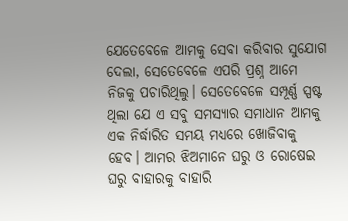ଯେତେବେଳେ ଆମକୁ ସେବା କରିବାର ସୁଯୋଗ ଦେଲା, ସେତେବେଳେ ଏପରି ପ୍ରଶ୍ନ ଆମେ ନିଜକୁ ପଚାରିଥିଲୁ। ସେତେବେଳେ ସମ୍ପୂର୍ଣ୍ଣ ସ୍ପଷ୍ଟ ଥିଲା ଯେ ଏ ସବୁ ସମସ୍ୟାର ସମାଧାନ ଆମକୁ ଏକ ନିର୍ଦ୍ଧାରିତ ସମୟ ମଧ୍ୟରେ ଖୋଜିବାକୁ ହେବ। ଆମର ଝିଅମାନେ ଘରୁ ଓ ରୋଷେଇ ଘରୁ ବାହାରକୁ ବାହାରି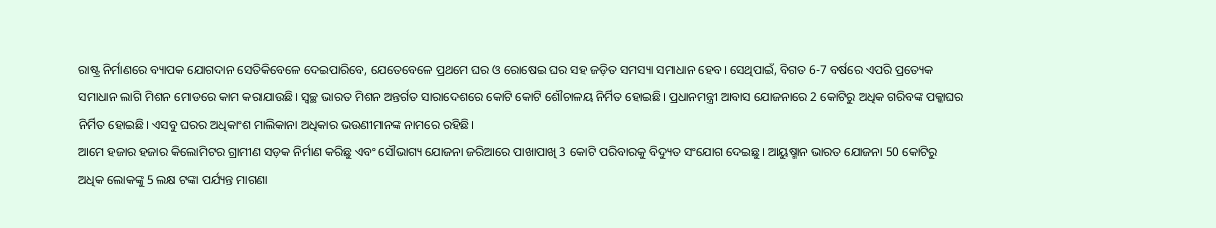ରାଷ୍ଟ୍ର ନିର୍ମାଣରେ ବ୍ୟାପକ ଯୋଗଦାନ ସେତିକିବେଳେ ଦେଇପାରିବେ, ଯେତେବେଳେ ପ୍ରଥମେ ଘର ଓ ରୋଷେଇ ଘର ସହ ଜଡ଼ିତ ସମସ୍ୟା ସମାଧାନ ହେବ। ସେଥିପାଇଁ, ବିଗତ 6-7 ବର୍ଷରେ ଏପରି ପ୍ରତ୍ୟେକ ସମାଧାନ ଲାଗି ମିଶନ ମୋଡରେ କାମ କରାଯାଉଛି। ସ୍ଵଚ୍ଛ ଭାରତ ମିଶନ ଅନ୍ତର୍ଗତ ସାରାଦେଶରେ କୋଟି କୋଟି ଶୌଚାଳୟ ନିର୍ମିତ ହୋଇଛି। ପ୍ରଧାନମନ୍ତ୍ରୀ ଆବାସ ଯୋଜନାରେ 2 କୋଟିରୁ ଅଧିକ ଗରିବଙ୍କ ପକ୍କାଘର ନିର୍ମିତ ହୋଇଛି। ଏସବୁ ଘରର ଅଧିକାଂଶ ମାଲିକାନା ଅଧିକାର ଭଉଣୀମାନଙ୍କ ନାମରେ ରହିଛି।
ଆମେ ହଜାର ହଜାର କିଲୋମିଟର ଗ୍ରାମୀଣ ସଡ଼କ ନିର୍ମାଣ କରିଛୁ ଏବଂ ସୌଭାଗ୍ୟ ଯୋଜନା ଜରିଆରେ ପାଖାପାଖି 3 କୋଟି ପରିବାରକୁ ବିଦ୍ୟୁତ ସଂଯୋଗ ଦେଇଛୁ। ଆୟୁଷ୍ମାନ ଭାରତ ଯୋଜନା 50 କୋଟିରୁ ଅଧିକ ଲୋକଙ୍କୁ 5 ଲକ୍ଷ ଟଙ୍କା ପର୍ଯ୍ୟନ୍ତ ମାଗଣା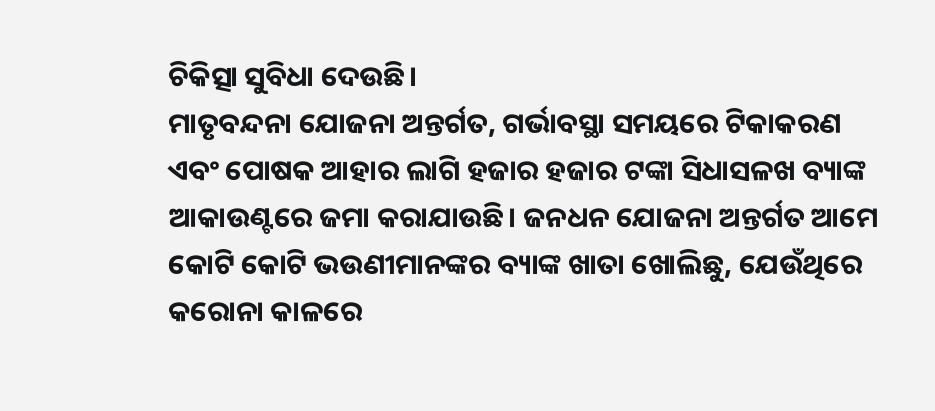ଚିକିତ୍ସା ସୁବିଧା ଦେଉଛି।
ମାତୃବନ୍ଦନା ଯୋଜନା ଅନ୍ତର୍ଗତ, ଗର୍ଭାବସ୍ଥା ସମୟରେ ଟିକାକରଣ ଏବଂ ପୋଷକ ଆହାର ଲାଗି ହଜାର ହଜାର ଟଙ୍କା ସିଧାସଳଖ ବ୍ୟାଙ୍କ ଆକାଉଣ୍ଟରେ ଜମା କରାଯାଉଛି। ଜନଧନ ଯୋଜନା ଅନ୍ତର୍ଗତ ଆମେ କୋଟି କୋଟି ଭଉଣୀମାନଙ୍କର ବ୍ୟାଙ୍କ ଖାତା ଖୋଲିଛୁ, ଯେଉଁଥିରେ କରୋନା କାଳରେ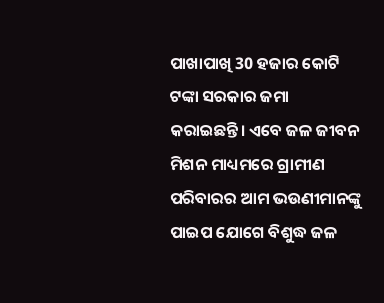ପାଖାପାଖି 30 ହଜାର କୋଟି ଟଙ୍କା ସରକାର ଜମା କରାଇଛନ୍ତି। ଏବେ ଜଳ ଜୀବନ ମିଶନ ମାଧ୍ୟମରେ ଗ୍ରାମୀଣ ପରିବାରର ଆମ ଭଉଣୀମାନଙ୍କୁ ପାଇପ ଯୋଗେ ବିଶୁଦ୍ଧ ଜଳ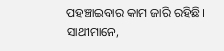ପହଞ୍ଚାଇବାର କାମ ଜାରି ରହିଛି।
ସାଥୀମାନେ,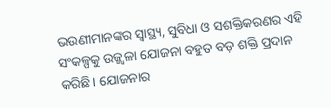ଭଉଣୀମାନଙ୍କର ସ୍ଵାସ୍ଥ୍ୟ, ସୁବିଧା ଓ ସଶକ୍ତିକରଣର ଏହି ସଂକଳ୍ପକୁ ଉଜ୍ଜ୍ୱଳା ଯୋଜନା ବହୁତ ବଡ଼ ଶକ୍ତି ପ୍ରଦାନ କରିଛି। ଯୋଜନାର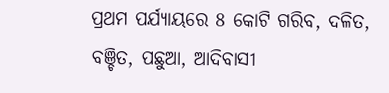ପ୍ରଥମ ପର୍ଯ୍ୟାୟରେ 8 କୋଟି ଗରିବ, ଦଳିତ, ବଞ୍ଚିତ, ପଛୁଆ, ଆଦିବାସୀ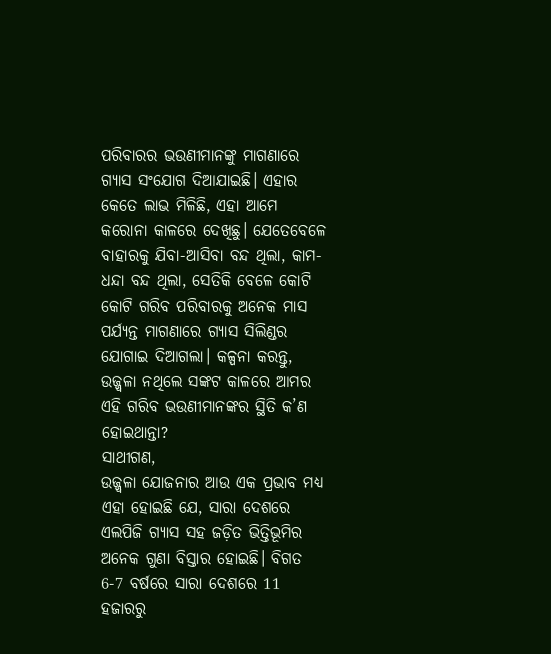ପରିବାରର ଭଉଣୀମାନଙ୍କୁ ମାଗଣାରେ ଗ୍ୟାସ ସଂଯୋଗ ଦିଆଯାଇଛି। ଏହାର କେତେ ଲାଭ ମିଳିଛି, ଏହା ଆମେ କରୋନା କାଳରେ ଦେଖିଛୁ। ଯେତେବେଳେ ବାହାରକୁ ଯିବା-ଆସିବା ବନ୍ଦ ଥିଲା, କାମ-ଧନ୍ଦା ବନ୍ଦ ଥିଲା, ସେତିକି ବେଳେ କୋଟି କୋଟି ଗରିବ ପରିବାରକୁ ଅନେକ ମାସ ପର୍ଯ୍ୟନ୍ତ ମାଗଣାରେ ଗ୍ୟାସ ସିଲିଣ୍ଡର ଯୋଗାଇ ଦିଆଗଲା। କଳ୍ପନା କରନ୍ତୁ, ଉଜ୍ଜ୍ୱଳା ନଥିଲେ ସଙ୍କଟ କାଳରେ ଆମର ଏହି ଗରିବ ଭଉଣୀମାନଙ୍କର ସ୍ଥିତି କ’ଣ ହୋଇଥାନ୍ତା?
ସାଥୀଗଣ,
ଉଜ୍ଜ୍ୱଳା ଯୋଜନାର ଆଉ ଏକ ପ୍ରଭାବ ମଧ୍ୟ ଏହା ହୋଇଛି ଯେ, ସାରା ଦେଶରେ ଏଲପିଜି ଗ୍ୟାସ ସହ ଜଡ଼ିତ ଭିତ୍ତିଭୂମିର ଅନେକ ଗୁଣା ବିସ୍ତାର ହୋଇଛି। ବିଗତ 6-7 ବର୍ଷରେ ସାରା ଦେଶରେ 11 ହଜାରରୁ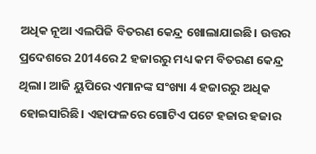ଅଧିକ ନୂଆ ଏଲପିଜି ବିତରଣ କେନ୍ଦ୍ର ଖୋଲାଯାଇଛି। ଉତ୍ତର ପ୍ରଦେଶରେ 2014ରେ 2 ହଜାରରୁ ମଧ୍ୟ କମ ବିତରଣ କେନ୍ଦ୍ର ଥିଲା। ଆଜି ୟୁପିରେ ଏମାନଙ୍କ ସଂଖ୍ୟା 4 ହଜାରରୁ ଅଧିକ ହୋଇସାରିଛି। ଏହାଫଳରେ ଗୋଟିଏ ପଟେ ହଜାର ହଜାର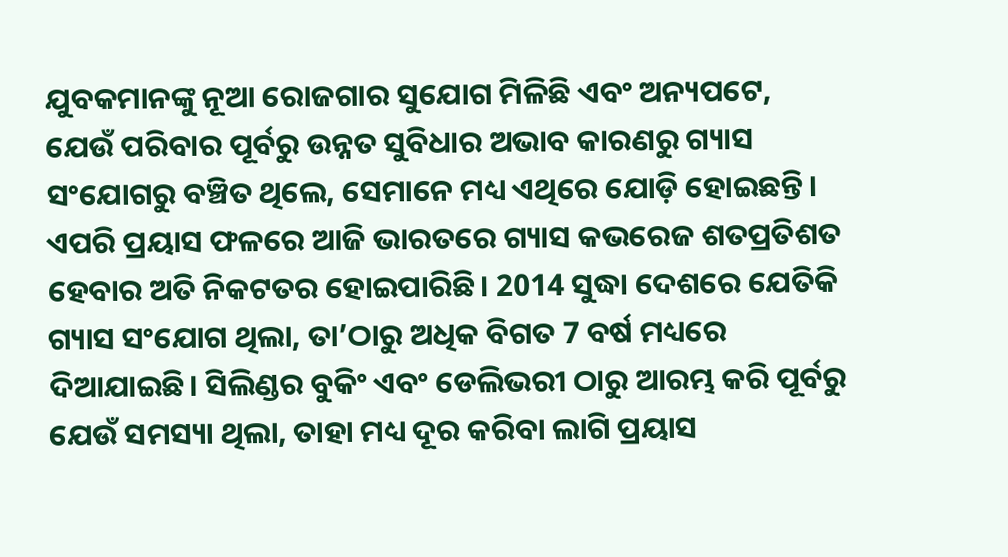ଯୁବକମାନଙ୍କୁ ନୂଆ ରୋଜଗାର ସୁଯୋଗ ମିଳିଛି ଏବଂ ଅନ୍ୟପଟେ, ଯେଉଁ ପରିବାର ପୂର୍ବରୁ ଉନ୍ନତ ସୁବିଧାର ଅଭାବ କାରଣରୁ ଗ୍ୟାସ ସଂଯୋଗରୁ ବଞ୍ଚିତ ଥିଲେ, ସେମାନେ ମଧ୍ୟ ଏଥିରେ ଯୋଡ଼ି ହୋଇଛନ୍ତି। ଏପରି ପ୍ରୟାସ ଫଳରେ ଆଜି ଭାରତରେ ଗ୍ୟାସ କଭରେଜ ଶତପ୍ରତିଶତ ହେବାର ଅତି ନିକଟତର ହୋଇପାରିଛି। 2014 ସୁଦ୍ଧା ଦେଶରେ ଯେତିକି ଗ୍ୟାସ ସଂଯୋଗ ଥିଲା, ତା’ଠାରୁ ଅଧିକ ବିଗତ 7 ବର୍ଷ ମଧ୍ୟରେ ଦିଆଯାଇଛି। ସିଲିଣ୍ଡର ବୁକିଂ ଏବଂ ଡେଲିଭରୀ ଠାରୁ ଆରମ୍ଭ କରି ପୂର୍ବରୁ ଯେଉଁ ସମସ୍ୟା ଥିଲା, ତାହା ମଧ୍ୟ ଦୂର କରିବା ଲାଗି ପ୍ରୟାସ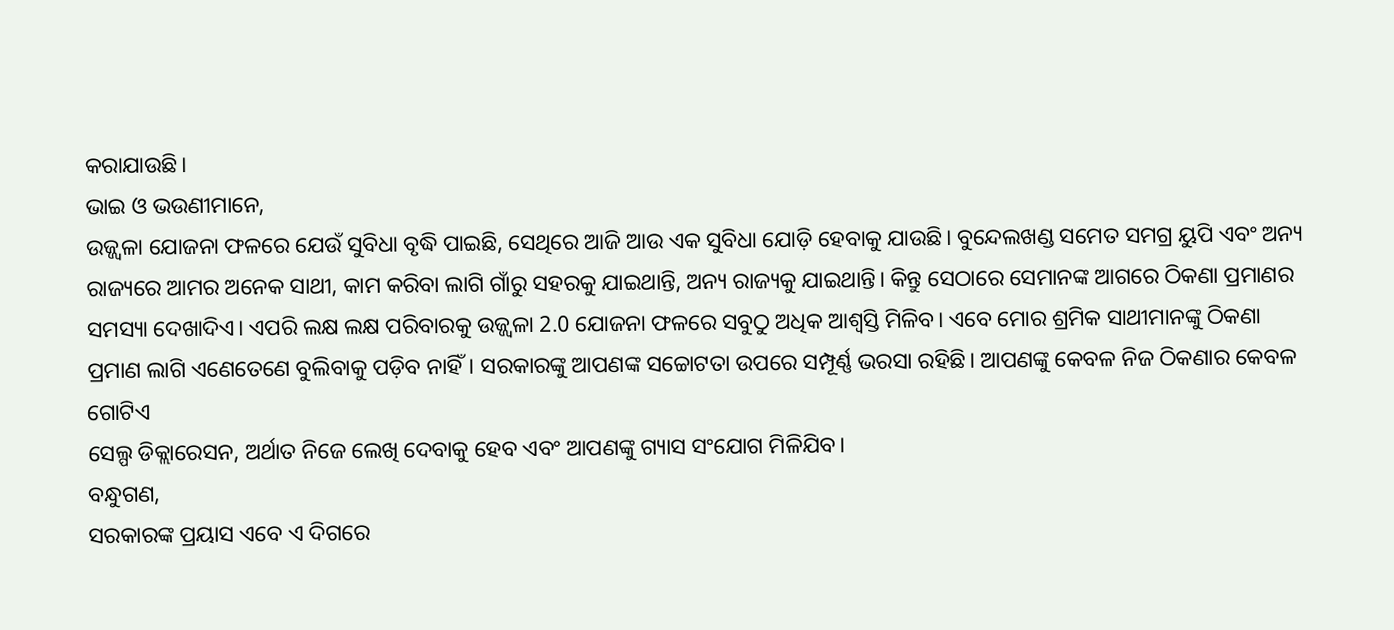କରାଯାଉଛି।
ଭାଇ ଓ ଭଉଣୀମାନେ,
ଉଜ୍ଜ୍ୱଳା ଯୋଜନା ଫଳରେ ଯେଉଁ ସୁବିଧା ବୃଦ୍ଧି ପାଇଛି, ସେଥିରେ ଆଜି ଆଉ ଏକ ସୁବିଧା ଯୋଡ଼ି ହେବାକୁ ଯାଉଛି। ବୁନ୍ଦେଲଖଣ୍ଡ ସମେତ ସମଗ୍ର ୟୁପି ଏବଂ ଅନ୍ୟ ରାଜ୍ୟରେ ଆମର ଅନେକ ସାଥୀ, କାମ କରିବା ଲାଗି ଗାଁରୁ ସହରକୁ ଯାଇଥାନ୍ତି, ଅନ୍ୟ ରାଜ୍ୟକୁ ଯାଇଥାନ୍ତି। କିନ୍ତୁ ସେଠାରେ ସେମାନଙ୍କ ଆଗରେ ଠିକଣା ପ୍ରମାଣର ସମସ୍ୟା ଦେଖାଦିଏ। ଏପରି ଲକ୍ଷ ଲକ୍ଷ ପରିବାରକୁ ଉଜ୍ଜ୍ୱଳା 2.0 ଯୋଜନା ଫଳରେ ସବୁଠୁ ଅଧିକ ଆଶ୍ୱସ୍ତି ମିଳିବ। ଏବେ ମୋର ଶ୍ରମିକ ସାଥୀମାନଙ୍କୁ ଠିକଣା ପ୍ରମାଣ ଲାଗି ଏଣେତେଣେ ବୁଲିବାକୁ ପଡ଼ିବ ନାହିଁ। ସରକାରଙ୍କୁ ଆପଣଙ୍କ ସଚ୍ଚୋଟତା ଉପରେ ସମ୍ପୂର୍ଣ୍ଣ ଭରସା ରହିଛି। ଆପଣଙ୍କୁ କେବଳ ନିଜ ଠିକଣାର କେବଳ ଗୋଟିଏ
ସେଲ୍ପ ଡିକ୍ଲାରେସନ, ଅର୍ଥାତ ନିଜେ ଲେଖି ଦେବାକୁ ହେବ ଏବଂ ଆପଣଙ୍କୁ ଗ୍ୟାସ ସଂଯୋଗ ମିଳିଯିବ।
ବନ୍ଧୁଗଣ,
ସରକାରଙ୍କ ପ୍ରୟାସ ଏବେ ଏ ଦିଗରେ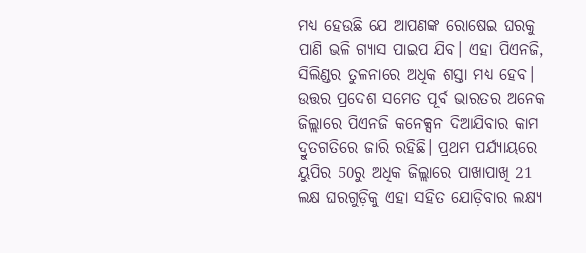ମଧ୍ୟ ହେଉଛି ଯେ ଆପଣଙ୍କ ରୋଷେଇ ଘରକୁ ପାଣି ଭଳି ଗ୍ୟାସ ପାଇପ ଯିବ। ଏହା ପିଏନଜି, ସିଲିଣ୍ଡର ତୁଳନାରେ ଅଧିକ ଶସ୍ତା ମଧ୍ୟ ହେବ। ଉତ୍ତର ପ୍ରଦେଶ ସମେତ ପୂର୍ବ ଭାରତର ଅନେକ ଜିଲ୍ଲାରେ ପିଏନଜି କନେକ୍ସନ ଦିଆଯିବାର କାମ ଦ୍ରୁତଗତିରେ ଜାରି ରହିଛି। ପ୍ରଥମ ପର୍ଯ୍ୟାୟରେ ୟୁପିର 50ରୁ ଅଧିକ ଜିଲ୍ଲାରେ ପାଖାପାଖି 21 ଲକ୍ଷ ଘରଗୁଡ଼ିକୁ ଏହା ସହିତ ଯୋଡ଼ିବାର ଲକ୍ଷ୍ୟ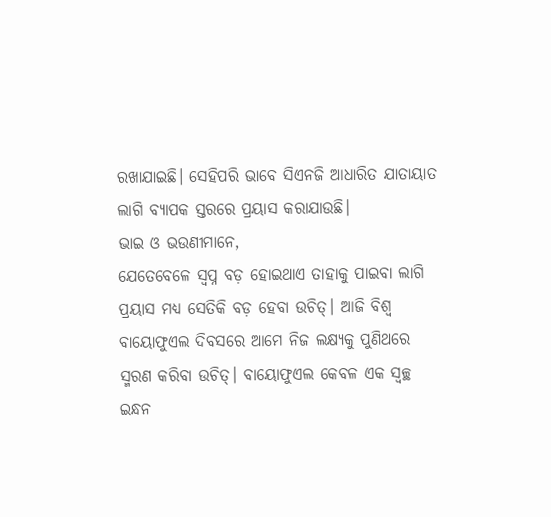ରଖାଯାଇଛି। ସେହିପରି ଭାବେ ସିଏନଜି ଆଧାରିତ ଯାତାୟାତ ଲାଗି ବ୍ୟାପକ ସ୍ତରରେ ପ୍ରୟାସ କରାଯାଉଛି।
ଭାଇ ଓ ଭଉଣୀମାନେ,
ଯେତେବେଳେ ସ୍ଵପ୍ନ ବଡ଼ ହୋଇଥାଏ ତାହାକୁ ପାଇବା ଲାଗି ପ୍ରୟାସ ମଧ୍ୟ ସେତିକି ବଡ଼ ହେବା ଉଚିତ୍। ଆଜି ବିଶ୍ୱ ବାୟୋଫୁଏଲ ଦିବସରେ ଆମେ ନିଜ ଲକ୍ଷ୍ୟକୁ ପୁଣିଥରେ ସ୍ମରଣ କରିବା ଉଚିତ୍। ବାୟୋଫୁଏଲ କେବଳ ଏକ ସ୍ଵଚ୍ଛ ଇନ୍ଧନ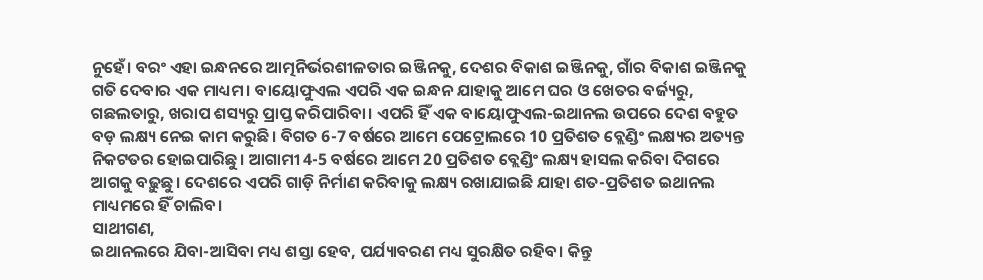ନୁହେଁ। ବରଂ ଏହା ଇନ୍ଧନରେ ଆତ୍ମନିର୍ଭରଶୀଳତାର ଇଞ୍ଜିନକୁ, ଦେଶର ବିକାଶ ଇଞ୍ଜିନକୁ, ଗାଁର ବିକାଶ ଇଞ୍ଜିନକୁ ଗତି ଦେବାର ଏକ ମାଧ୍ୟମ। ବାୟୋଫୁଏଲ ଏପରି ଏକ ଇନ୍ଧନ ଯାହାକୁ ଆମେ ଘର ଓ ଖେତର ବର୍ଜ୍ୟରୁ, ଗଛଲତାରୁ, ଖରାପ ଶସ୍ୟରୁ ପ୍ରାପ୍ତ କରିପାରିବା। ଏପରି ହିଁ ଏକ ବାୟୋଫୁଏଲ-ଇଥାନଲ ଉପରେ ଦେଶ ବହୁତ ବଡ଼ ଲକ୍ଷ୍ୟ ନେଇ କାମ କରୁଛି। ବିଗତ 6-7 ବର୍ଷରେ ଆମେ ପେଟ୍ରୋଲରେ 10 ପ୍ରତିଶତ ବ୍ଲେଣ୍ଡିଂ ଲକ୍ଷ୍ୟର ଅତ୍ୟନ୍ତ ନିକଟତର ହୋଇପାରିଛୁ। ଆଗାମୀ 4-5 ବର୍ଷରେ ଆମେ 20 ପ୍ରତିଶତ ବ୍ଲେଣ୍ଡିଂ ଲକ୍ଷ୍ୟ ହାସଲ କରିବା ଦିଗରେ ଆଗକୁ ବଢ଼ୁଛୁ। ଦେଶରେ ଏପରି ଗାଡ଼ି ନିର୍ମାଣ କରିବାକୁ ଲକ୍ଷ୍ୟ ରଖାଯାଇଛି ଯାହା ଶତ-ପ୍ରତିଶତ ଇଥାନଲ ମାଧ୍ୟମରେ ହିଁ ଚାଲିବ।
ସାଥୀଗଣ,
ଇଥାନଲରେ ଯିବା-ଆସିବା ମଧ୍ୟ ଶସ୍ତା ହେବ, ପର୍ଯ୍ୟାବରଣ ମଧ୍ୟ ସୁରକ୍ଷିତ ରହିବ। କିନ୍ତୁ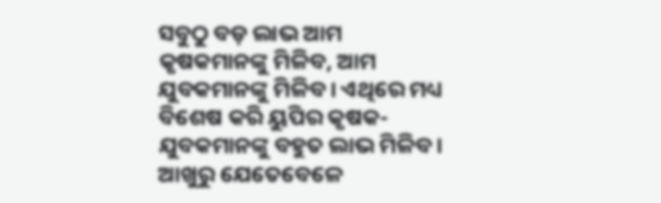ସବୁଠୁ ବଡ଼ ଲାଭ ଆମ କୃଷକମାନଙ୍କୁ ମିଳିବ, ଆମ ଯୁବକମାନଙ୍କୁ ମିଳିବ। ଏଥିରେ ମଧ୍ୟ ବିଶେଷ କରି ୟୁପିର କୃଷକ-ଯୁବକମାନଙ୍କୁ ବହୁତ ଲାଭ ମିଳିବ। ଆଖୁରୁ ଯେତେବେଳେ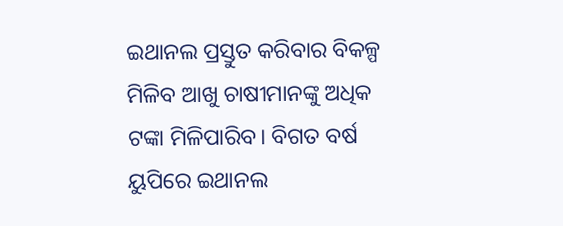ଇଥାନଲ ପ୍ରସ୍ତୁତ କରିବାର ବିକଳ୍ପ ମିଳିବ ଆଖୁ ଚାଷୀମାନଙ୍କୁ ଅଧିକ ଟଙ୍କା ମିଳିପାରିବ। ବିଗତ ବର୍ଷ ୟୁପିରେ ଇଥାନଲ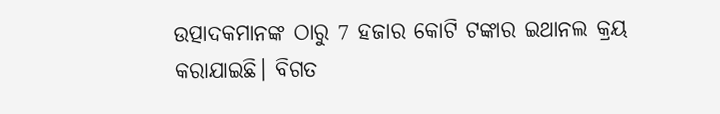ଉତ୍ପାଦକମାନଙ୍କ ଠାରୁ 7 ହଜାର କୋଟି ଟଙ୍କାର ଇଥାନଲ କ୍ରୟ କରାଯାଇଛି। ବିଗତ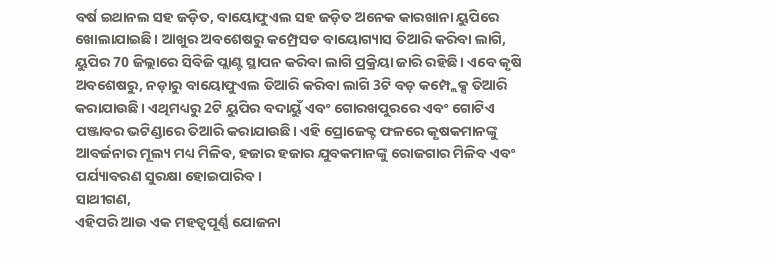ବର୍ଷ ଇଥାନଲ ସହ ଜଡ଼ିତ, ବାୟୋଫୁଏଲ ସହ ଜଡ଼ିତ ଅନେକ କାରଖାନା ୟୁପିରେ ଖୋଲାଯାଇଛି। ଆଖୁର ଅବଶେଷରୁ କମ୍ପ୍ରେସଡ ବାୟୋଗ୍ୟାସ ତିଆରି କରିବା ଲାଗି, ୟୁପିର 70 ଜିଲ୍ଲାରେ ସିବିଜି ପ୍ଲାଣ୍ଟ ସ୍ଥାପନ କରିବା ଲାଗି ପ୍ରକ୍ରିୟା ଜାରି ରହିଛି। ଏବେ କୃଷି ଅବଶେଷରୁ, ନଡ଼ାରୁ ବାୟୋଫୁଏଲ ତିଆରି କରିବା ଲାଗି 3ଟି ବଡ଼ କମ୍ପ୍ଲେକ୍ସ ତିଆରି କରାଯାଉଛି। ଏଥିମଧ୍ୟରୁ 2ଟି ୟୁପିର ବଦାୟୁଁ ଏବଂ ଗୋରଖପୁରରେ ଏବଂ ଗୋଟିଏ ପଞ୍ଜାବର ଭଟିଣ୍ଡାରେ ତିଆରି କରାଯାଉଛି। ଏହି ପ୍ରୋଜେକ୍ଟ ଫଳରେ କୃଷକମାନଙ୍କୁ ଆବର୍ଜନାର ମୂଲ୍ୟ ମଧ୍ୟ ମିଳିବ, ହଜାର ହଜାର ଯୁବକମାନଙ୍କୁ ରୋଜଗାର ମିଳିବ ଏବଂ ପର୍ଯ୍ୟାବରଣ ସୁରକ୍ଷା ହୋଇପାରିବ।
ସାଥୀଗଣ,
ଏହିପରି ଆଉ ଏକ ମହତ୍ୱପୂର୍ଣ୍ଣ ଯୋଜନା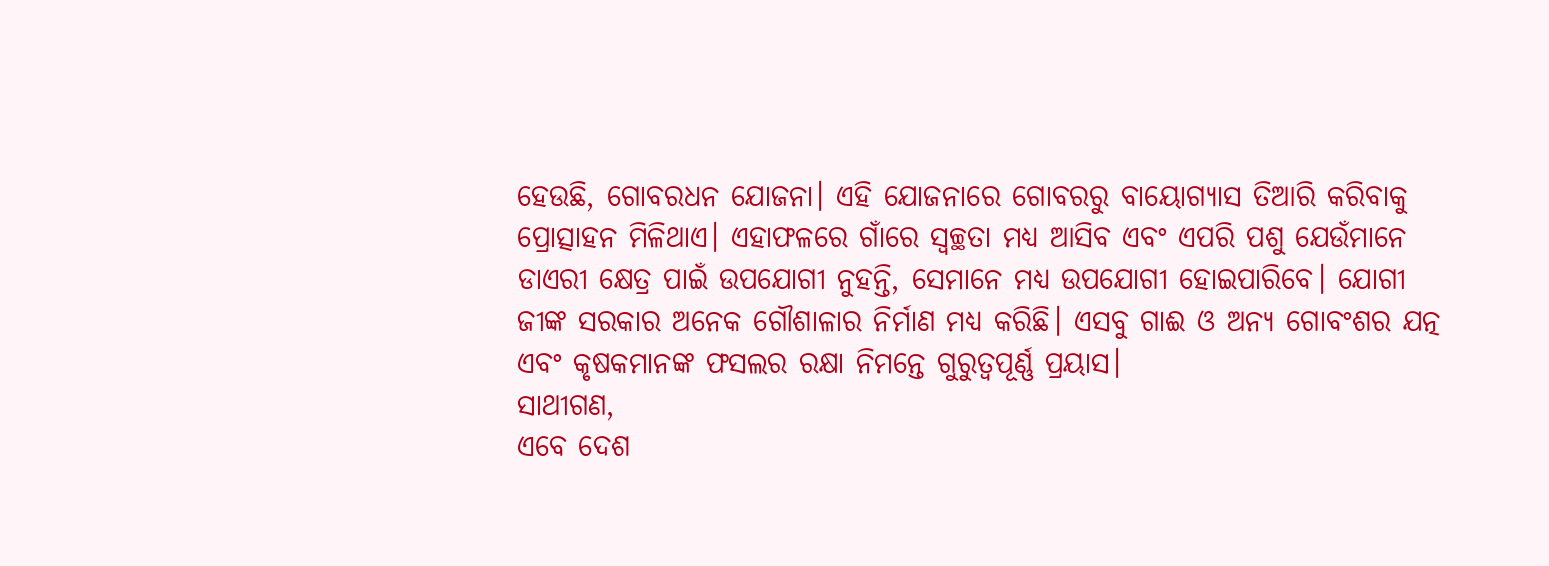ହେଉଛି, ଗୋବରଧନ ଯୋଜନା। ଏହି ଯୋଜନାରେ ଗୋବରରୁ ବାୟୋଗ୍ୟାସ ତିଆରି କରିବାକୁ ପ୍ରୋତ୍ସାହନ ମିଳିଥାଏ। ଏହାଫଳରେ ଗାଁରେ ସ୍ୱଚ୍ଛତା ମଧ୍ୟ ଆସିବ ଏବଂ ଏପରି ପଶୁ ଯେଉଁମାନେ ଡାଏରୀ କ୍ଷେତ୍ର ପାଇଁ ଉପଯୋଗୀ ନୁହନ୍ତି, ସେମାନେ ମଧ୍ୟ ଉପଯୋଗୀ ହୋଇପାରିବେ। ଯୋଗୀ ଜୀଙ୍କ ସରକାର ଅନେକ ଗୌଶାଳାର ନିର୍ମାଣ ମଧ୍ୟ କରିଛି। ଏସବୁ ଗାଈ ଓ ଅନ୍ୟ ଗୋବଂଶର ଯତ୍ନ ଏବଂ କୃଷକମାନଙ୍କ ଫସଲର ରକ୍ଷା ନିମନ୍ତେ ଗୁରୁତ୍ୱପୂର୍ଣ୍ଣ ପ୍ରୟାସ।
ସାଥୀଗଣ,
ଏବେ ଦେଶ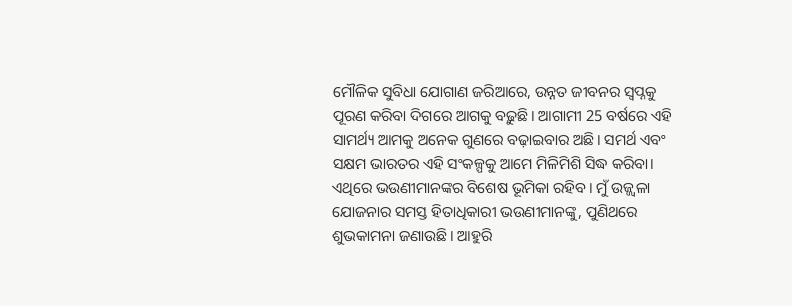ମୌଳିକ ସୁବିଧା ଯୋଗାଣ ଜରିଆରେ, ଉନ୍ନତ ଜୀବନର ସ୍ୱପ୍ନକୁ ପୂରଣ କରିବା ଦିଗରେ ଆଗକୁ ବଢ଼ୁଛି। ଆଗାମୀ 25 ବର୍ଷରେ ଏହି ସାମର୍ଥ୍ୟ ଆମକୁ ଅନେକ ଗୁଣରେ ବଢ଼ାଇବାର ଅଛି। ସମର୍ଥ ଏବଂ ସକ୍ଷମ ଭାରତର ଏହି ସଂକଳ୍ପକୁ ଆମେ ମିଳିମିଶି ସିଦ୍ଧ କରିବା। ଏଥିରେ ଭଉଣୀମାନଙ୍କର ବିଶେଷ ଭୂମିକା ରହିବ। ମୁଁ ଉଜ୍ଜ୍ୱଳା ଯୋଜନାର ସମସ୍ତ ହିତାଧିକାରୀ ଭଉଣୀମାନଙ୍କୁ, ପୁଣିଥରେ ଶୁଭକାମନା ଜଣାଉଛି। ଆହୁରି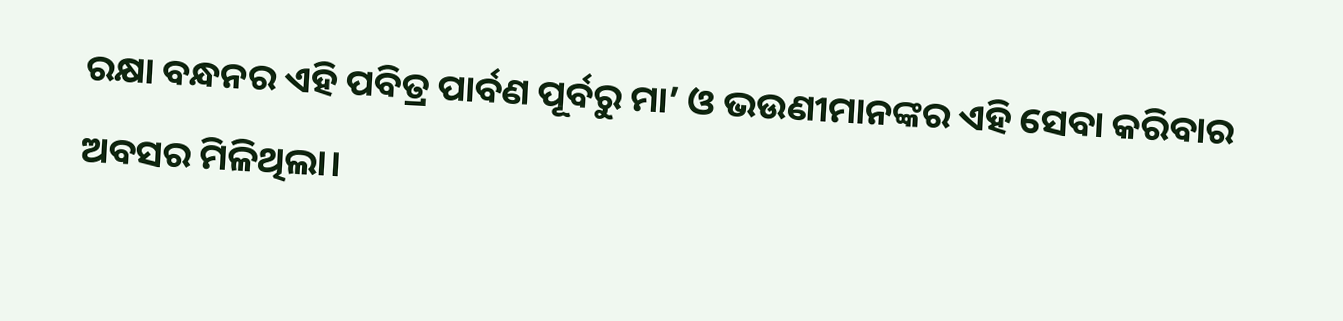ରକ୍ଷା ବନ୍ଧନର ଏହି ପବିତ୍ର ପାର୍ବଣ ପୂର୍ବରୁ ମା’ ଓ ଭଉଣୀମାନଙ୍କର ଏହି ସେବା କରିବାର ଅବସର ମିଳିଥିଲା।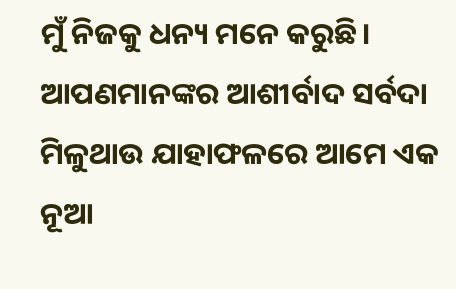ମୁଁ ନିଜକୁ ଧନ୍ୟ ମନେ କରୁଛି। ଆପଣମାନଙ୍କର ଆଶୀର୍ବାଦ ସର୍ବଦା ମିଳୁଥାଉ ଯାହାଫଳରେ ଆମେ ଏକ ନୂଆ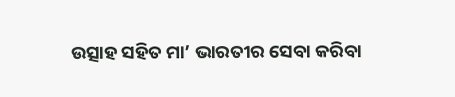ଉତ୍ସାହ ସହିତ ମା’ ଭାରତୀର ସେବା କରିବା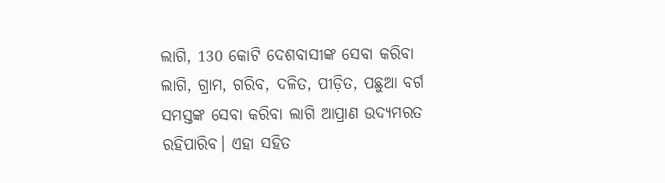ଲାଗି, 130 କୋଟି ଦେଶବାସୀଙ୍କ ସେବା କରିବା ଲାଗି, ଗ୍ରାମ, ଗରିବ, ଦଳିତ, ପୀଡ଼ିତ, ପଛୁଆ ବର୍ଗ ସମସ୍ତଙ୍କ ସେବା କରିବା ଲାଗି ଆପ୍ରାଣ ଉଦ୍ୟମରତ ରହିପାରିବ। ଏହା ସହିତ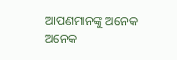ଆପଣମାନଙ୍କୁ ଅନେକ ଅନେକ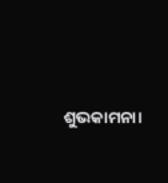ଶୁଭକାମନା।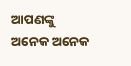ଆପଣଙ୍କୁ ଅନେକ ଅନେକ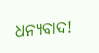ଧନ୍ୟବାଦ!